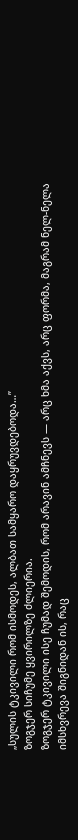„სულის ტკივილი რომ ისმოდეს, ალბათ სამყარო დაყრუვდებოდა…”
ზოგჯერ სიჩუმე ყვირილზე ძლიერია.
ზოგჯერ ტკივილი ისე ჩუმად შემოდის, რომ არავინ ამჩნევს — არც ხმა აქვს, არც ფორმა, მაგრამ ნელ-ნელა იმსხვრევა შიგნიდან ის, რაც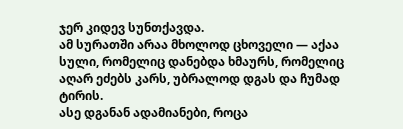ჯერ კიდევ სუნთქავდა.
ამ სურათში არაა მხოლოდ ცხოველი — აქაა სული, რომელიც დანებდა ხმაურს, რომელიც აღარ ეძებს კარს, უბრალოდ დგას და ჩუმად ტირის.
ასე დგანან ადამიანები, როცა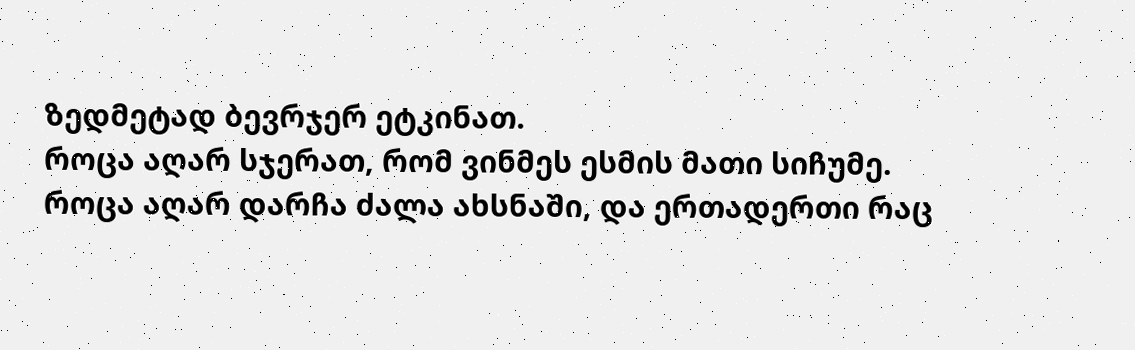ზედმეტად ბევრჯერ ეტკინათ.
როცა აღარ სჯერათ, რომ ვინმეს ესმის მათი სიჩუმე.
როცა აღარ დარჩა ძალა ახსნაში, და ერთადერთი რაც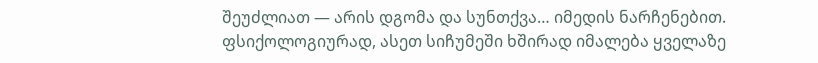შეუძლიათ — არის დგომა და სუნთქვა… იმედის ნარჩენებით.
ფსიქოლოგიურად, ასეთ სიჩუმეში ხშირად იმალება ყველაზე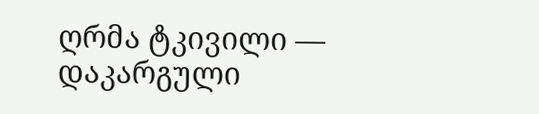ღრმა ტკივილი — დაკარგული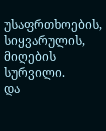უსაფრთხოების, სიყვარულის, მიღების სურვილი.
და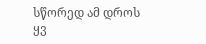სწორედ ამ დროს ყვ